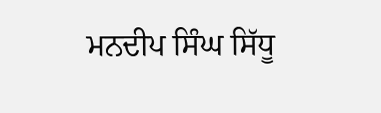ਮਨਦੀਪ ਸਿੰਘ ਸਿੱਧੂ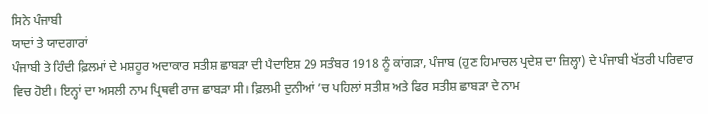ਸਿਨੇ ਪੰਜਾਬੀ
ਯਾਦਾਂ ਤੇ ਯਾਦਗਾਰਾਂ
ਪੰਜਾਬੀ ਤੇ ਹਿੰਦੀ ਫ਼ਿਲਮਾਂ ਦੇ ਮਸ਼ਹੂਰ ਅਦਾਕਾਰ ਸਤੀਸ਼ ਛਾਬੜਾ ਦੀ ਪੈਦਾਇਸ਼ 29 ਸਤੰਬਰ 1918 ਨੂੰ ਕਾਂਗੜਾ, ਪੰਜਾਬ (ਹੁਣ ਹਿਮਾਚਲ ਪ੍ਰਦੇਸ਼ ਦਾ ਜ਼ਿਲ੍ਹਾ) ਦੇ ਪੰਜਾਬੀ ਖੱਤਰੀ ਪਰਿਵਾਰ ਵਿਚ ਹੋਈ। ਇਨ੍ਹਾਂ ਦਾ ਅਸਲੀ ਨਾਮ ਪ੍ਰਿਥਵੀ ਰਾਜ ਛਾਬੜਾ ਸੀ। ਫ਼ਿਲਮੀ ਦੁਨੀਆਂ ’ਚ ਪਹਿਲਾਂ ਸਤੀਸ਼ ਅਤੇ ਫਿਰ ਸਤੀਸ਼ ਛਾਬੜਾ ਦੇ ਨਾਮ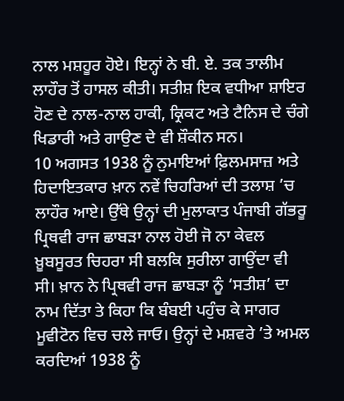ਨਾਲ ਮਸ਼ਹੂਰ ਹੋਏ। ਇਨ੍ਹਾਂ ਨੇ ਬੀ. ਏ. ਤਕ ਤਾਲੀਮ ਲਾਹੌਰ ਤੋਂ ਹਾਸਲ ਕੀਤੀ। ਸਤੀਸ਼ ਇਕ ਵਧੀਆ ਸ਼ਾਇਰ ਹੋਣ ਦੇ ਨਾਲ-ਨਾਲ ਹਾਕੀ, ਕ੍ਰਿਕਟ ਅਤੇ ਟੈਨਿਸ ਦੇ ਚੰਗੇ ਖਿਡਾਰੀ ਅਤੇ ਗਾਉਣ ਦੇ ਵੀ ਸ਼ੌਕੀਨ ਸਨ।
10 ਅਗਸਤ 1938 ਨੂੰ ਨੁਮਾਇਆਂ ਫ਼ਿਲਮਸਾਜ਼ ਅਤੇ ਹਿਦਾਇਤਕਾਰ ਖ਼ਾਨ ਨਵੇਂ ਚਿਹਰਿਆਂ ਦੀ ਤਲਾਸ਼ ’ਚ ਲਾਹੌਰ ਆਏ। ਉੱਥੇ ਉਨ੍ਹਾਂ ਦੀ ਮੁਲਾਕਾਤ ਪੰਜਾਬੀ ਗੱਭਰੂ ਪ੍ਰਿਥਵੀ ਰਾਜ ਛਾਬੜਾ ਨਾਲ ਹੋਈ ਜੋ ਨਾ ਕੇਵਲ ਖ਼ੂਬਸੂਰਤ ਚਿਹਰਾ ਸੀ ਬਲਕਿ ਸੁਰੀਲਾ ਗਾਉਂਦਾ ਵੀ ਸੀ। ਖ਼ਾਨ ਨੇ ਪ੍ਰਿਥਵੀ ਰਾਜ ਛਾਬੜਾ ਨੂੰ ‘ਸਤੀਸ਼’ ਦਾ ਨਾਮ ਦਿੱਤਾ ਤੇ ਕਿਹਾ ਕਿ ਬੰਬਈ ਪਹੁੰਚ ਕੇ ਸਾਗਰ ਮੂਵੀਟੋਨ ਵਿਚ ਚਲੇ ਜਾਓ। ਉਨ੍ਹਾਂ ਦੇ ਮਸ਼ਵਰੇ ’ਤੇ ਅਮਲ ਕਰਦਿਆਂ 1938 ਨੂੰ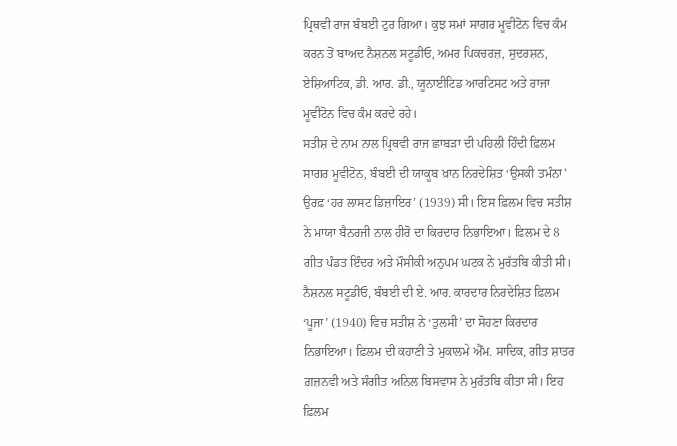ਪ੍ਰਿਥਵੀ ਰਾਜ ਬੰਬਈ ਟੁਰ ਗਿਆ। ਕੁਝ ਸਮਾਂ ਸਾਗਰ ਮੂਵੀਟੋਨ ਵਿਚ ਕੰਮ ਕਰਨ ਤੋਂ ਬਾਅਦ ਨੈਸ਼ਨਲ ਸਟੂਡੀਓ, ਅਮਰ ਪਿਕਚਰਜ਼, ਸੁਦਰਸ਼ਨ, ਏਸ਼ਿਆਟਿਕ, ਡੀ. ਆਰ. ਡੀ., ਯੂਨਾਈਟਿਡ ਆਰਟਿਸਟ ਅਤੇ ਰਾਜਾ ਮੂਵੀਟੋਨ ਵਿਚ ਕੰਮ ਕਰਦੇ ਰਹੇ।
ਸਤੀਸ਼ ਦੇ ਨਾਮ ਨਾਲ ਪ੍ਰਿਥਵੀ ਰਾਜ ਛਾਬੜਾ ਦੀ ਪਹਿਲੀ ਹਿੰਦੀ ਫ਼ਿਲਮ ਸਾਗਰ ਮੂਵੀਟੋਨ, ਬੰਬਈ ਦੀ ਯਾਕੂਬ ਖ਼ਾਨ ਨਿਰਦੇਸ਼ਿਤ ‘ਉਸਕੀ ਤਮੰਨਾ’ ਉਰਫ਼ ‘ਹਰ ਲਾਸਟ ਡਿਜ਼ਾਇਰ’ (1939) ਸੀ। ਇਸ ਫ਼ਿਲਮ ਵਿਚ ਸਤੀਸ਼ ਨੇ ਮਾਯਾ ਬੈਨਰਜੀ ਨਾਲ ਹੀਰੋ ਦਾ ਕਿਰਦਾਰ ਨਿਭਾਇਆ। ਫ਼ਿਲਮ ਦੇ 8 ਗੀਤ ਪੰਡਤ ਇੰਦਰ ਅਤੇ ਮੌਸੀਕੀ ਅਨੁਪਮ ਘਟਕ ਨੇ ਮੁਰੱਤਬਿ ਕੀਤੀ ਸੀ। ਨੈਸ਼ਨਲ ਸਟੂਡੀਓ, ਬੰਬਈ ਦੀ ਏ. ਆਰ. ਕਾਰਦਾਰ ਨਿਰਦੇਸ਼ਿਤ ਫ਼ਿਲਮ ‘ਪੂਜਾ’ (1940) ਵਿਚ ਸਤੀਸ਼ ਨੇ ‘ਤੁਲਸੀ’ ਦਾ ਸੋਹਣਾ ਕਿਰਦਾਰ ਨਿਭਾਇਆ। ਫ਼ਿਲਮ ਦੀ ਕਹਾਣੀ ਤੇ ਮੁਕਾਲਮੇ ਐੱਮ. ਸਾਦਿਕ, ਗੀਤ ਸ਼ਾਤਰ ਗ਼ਜ਼ਨਵੀ ਅਤੇ ਸੰਗੀਤ ਅਨਿਲ ਬਿਸਵਾਸ ਨੇ ਮੁਰੱਤਬਿ ਕੀਤਾ ਸੀ। ਇਹ ਫ਼ਿਲਮ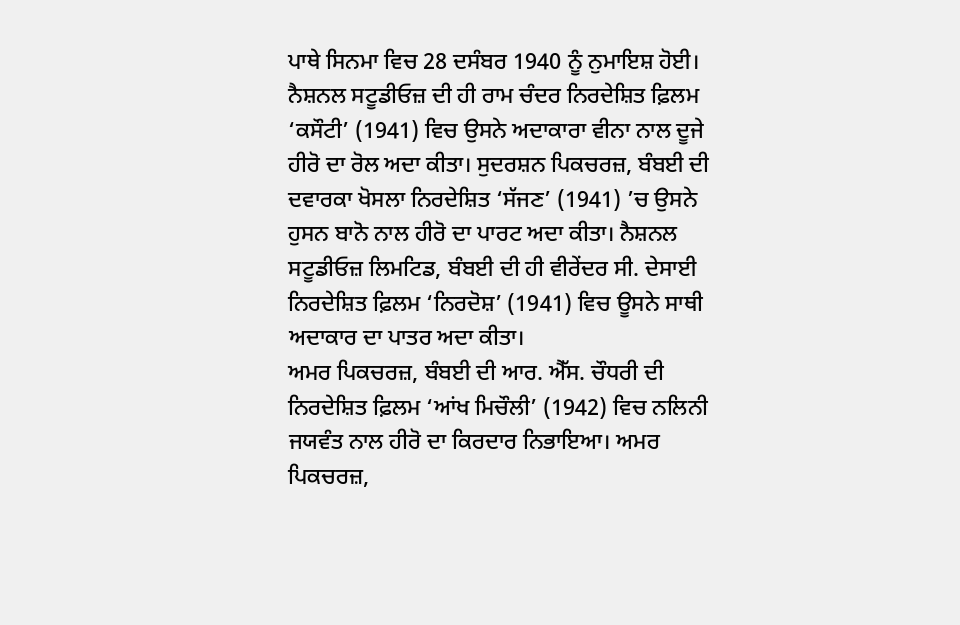ਪਾਥੇ ਸਿਨਮਾ ਵਿਚ 28 ਦਸੰਬਰ 1940 ਨੂੰ ਨੁਮਾਇਸ਼ ਹੋਈ। ਨੈਸ਼ਨਲ ਸਟੂਡੀਓਜ਼ ਦੀ ਹੀ ਰਾਮ ਚੰਦਰ ਨਿਰਦੇਸ਼ਿਤ ਫ਼ਿਲਮ ‘ਕਸੌਟੀ’ (1941) ਵਿਚ ਉਸਨੇ ਅਦਾਕਾਰਾ ਵੀਨਾ ਨਾਲ ਦੂਜੇ ਹੀਰੋ ਦਾ ਰੋਲ ਅਦਾ ਕੀਤਾ। ਸੁਦਰਸ਼ਨ ਪਿਕਚਰਜ਼, ਬੰਬਈ ਦੀ ਦਵਾਰਕਾ ਖੋਸਲਾ ਨਿਰਦੇਸ਼ਿਤ ‘ਸੱਜਣ’ (1941) ’ਚ ਉਸਨੇ ਹੁਸਨ ਬਾਨੋ ਨਾਲ ਹੀਰੋ ਦਾ ਪਾਰਟ ਅਦਾ ਕੀਤਾ। ਨੈਸ਼ਨਲ ਸਟੂਡੀਓਜ਼ ਲਿਮਟਿਡ, ਬੰਬਈ ਦੀ ਹੀ ਵੀਰੇਂਦਰ ਸੀ. ਦੇਸਾਈ ਨਿਰਦੇਸ਼ਿਤ ਫ਼ਿਲਮ ‘ਨਿਰਦੋਸ਼’ (1941) ਵਿਚ ਊਸਨੇ ਸਾਥੀ ਅਦਾਕਾਰ ਦਾ ਪਾਤਰ ਅਦਾ ਕੀਤਾ।
ਅਮਰ ਪਿਕਚਰਜ਼, ਬੰਬਈ ਦੀ ਆਰ. ਐੱਸ. ਚੌਧਰੀ ਦੀ ਨਿਰਦੇਸ਼ਿਤ ਫ਼ਿਲਮ ‘ਆਂਖ ਮਿਚੌਲੀ’ (1942) ਵਿਚ ਨਲਿਨੀ ਜਯਵੰਤ ਨਾਲ ਹੀਰੋ ਦਾ ਕਿਰਦਾਰ ਨਿਭਾਇਆ। ਅਮਰ ਪਿਕਚਰਜ਼,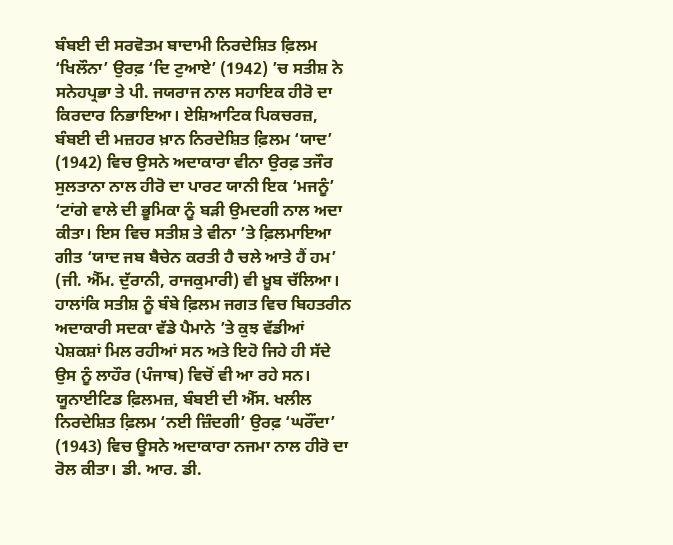ਬੰਬਈ ਦੀ ਸਰਵੋਤਮ ਬਾਦਾਮੀ ਨਿਰਦੇਸ਼ਿਤ ਫ਼ਿਲਮ ‘ਖਿਲੌਨਾ’ ਉਰਫ਼ ‘ਦਿ ਟੁਆਏ’ (1942) ’ਚ ਸਤੀਸ਼ ਨੇ ਸਨੇਹਪ੍ਰਭਾ ਤੇ ਪੀ. ਜਯਰਾਜ ਨਾਲ ਸਹਾਇਕ ਹੀਰੋ ਦਾ ਕਿਰਦਾਰ ਨਿਭਾਇਆ। ਏਸ਼ਿਆਟਿਕ ਪਿਕਚਰਜ਼, ਬੰਬਈ ਦੀ ਮਜ਼ਹਰ ਖ਼ਾਨ ਨਿਰਦੇਸ਼ਿਤ ਫ਼ਿਲਮ ‘ਯਾਦ’ (1942) ਵਿਚ ਉਸਨੇ ਅਦਾਕਾਰਾ ਵੀਨਾ ਉਰਫ਼ ਤਜੌਰ ਸੁਲਤਾਨਾ ਨਾਲ ਹੀਰੋ ਦਾ ਪਾਰਟ ਯਾਨੀ ਇਕ ‘ਮਜਨੂੰ’ ‘ਟਾਂਗੇ ਵਾਲੇ ਦੀ ਭੂਮਿਕਾ ਨੂੰ ਬੜੀ ਉਮਦਗੀ ਨਾਲ ਅਦਾ ਕੀਤਾ। ਇਸ ਵਿਚ ਸਤੀਸ਼ ਤੇ ਵੀਨਾ ’ਤੇ ਫ਼ਿਲਮਾਇਆ ਗੀਤ ‘ਯਾਦ ਜਬ ਬੈਚੇਨ ਕਰਤੀ ਹੈ ਚਲੇ ਆਤੇ ਹੈਂ ਹਮ’ (ਜੀ. ਐੱਮ. ਦੁੱਰਾਨੀ, ਰਾਜਕੁਮਾਰੀ) ਵੀ ਖ਼ੂਬ ਚੱਲਿਆ। ਹਾਲਾਂਕਿ ਸਤੀਸ਼ ਨੂੰ ਬੰਬੇ ਫ਼ਿਲਮ ਜਗਤ ਵਿਚ ਬਿਹਤਰੀਨ ਅਦਾਕਾਰੀ ਸਦਕਾ ਵੱਡੇ ਪੈਮਾਨੇ ’ਤੇ ਕੁਝ ਵੱਡੀਆਂ ਪੇਸ਼ਕਸ਼ਾਂ ਮਿਲ ਰਹੀਆਂ ਸਨ ਅਤੇ ਇਹੋ ਜਿਹੇ ਹੀ ਸੱਦੇ ਉਸ ਨੂੰ ਲਾਹੌਰ (ਪੰਜਾਬ) ਵਿਚੋਂ ਵੀ ਆ ਰਹੇ ਸਨ।
ਯੂਨਾਈਟਿਡ ਫ਼ਿਲਮਜ਼, ਬੰਬਈ ਦੀ ਐੱਸ. ਖਲੀਲ ਨਿਰਦੇਸ਼ਿਤ ਫ਼ਿਲਮ ‘ਨਈ ਜ਼ਿੰਦਗੀ’ ਉਰਫ਼ ‘ਘਰੌਂਦਾ’ (1943) ਵਿਚ ਊਸਨੇ ਅਦਾਕਾਰਾ ਨਜਮਾ ਨਾਲ ਹੀਰੋ ਦਾ ਰੋਲ ਕੀਤਾ। ਡੀ. ਆਰ. ਡੀ.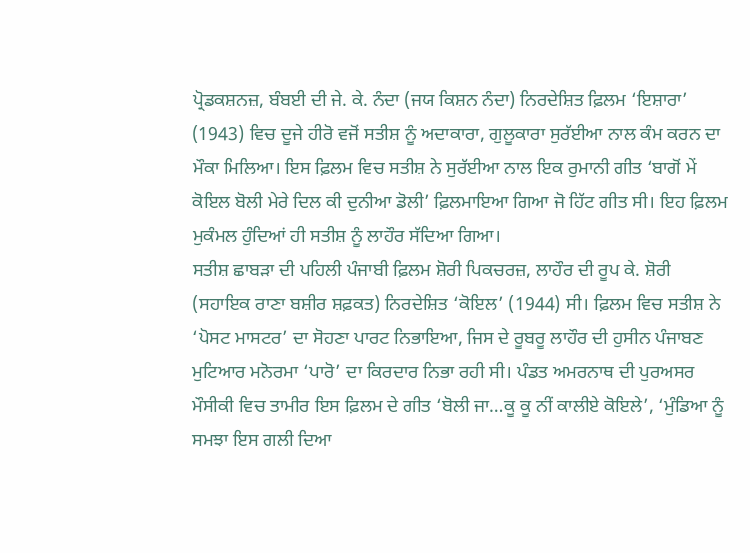ਪ੍ਰੋਡਕਸ਼ਨਜ਼, ਬੰਬਈ ਦੀ ਜੇ. ਕੇ. ਨੰਦਾ (ਜਯ ਕਿਸ਼ਨ ਨੰਦਾ) ਨਿਰਦੇਸ਼ਿਤ ਫ਼ਿਲਮ ‘ਇਸ਼ਾਰਾ’ (1943) ਵਿਚ ਦੂਜੇ ਹੀਰੋ ਵਜੋਂ ਸਤੀਸ਼ ਨੂੰ ਅਦਾਕਾਰਾ, ਗੁਲੂਕਾਰਾ ਸੁਰੱਈਆ ਨਾਲ ਕੰਮ ਕਰਨ ਦਾ ਮੌਕਾ ਮਿਲਿਆ। ਇਸ ਫ਼ਿਲਮ ਵਿਚ ਸਤੀਸ਼ ਨੇ ਸੁਰੱਈਆ ਨਾਲ ਇਕ ਰੁਮਾਨੀ ਗੀਤ ‘ਬਾਗੋਂ ਮੇਂ ਕੋਇਲ ਬੋਲੀ ਮੇਰੇ ਦਿਲ ਕੀ ਦੁਨੀਆ ਡੋਲੀ’ ਫ਼ਿਲਮਾਇਆ ਗਿਆ ਜੋ ਹਿੱਟ ਗੀਤ ਸੀ। ਇਹ ਫ਼ਿਲਮ ਮੁਕੰਮਲ ਹੁੰਦਿਆਂ ਹੀ ਸਤੀਸ਼ ਨੂੰ ਲਾਹੌਰ ਸੱਦਿਆ ਗਿਆ।
ਸਤੀਸ਼ ਛਾਬੜਾ ਦੀ ਪਹਿਲੀ ਪੰਜਾਬੀ ਫ਼ਿਲਮ ਸ਼ੋਰੀ ਪਿਕਚਰਜ਼, ਲਾਹੌਰ ਦੀ ਰੂਪ ਕੇ. ਸ਼ੋਰੀ (ਸਹਾਇਕ ਰਾਣਾ ਬਸ਼ੀਰ ਸ਼ਫ਼ਕਤ) ਨਿਰਦੇਸ਼ਿਤ ‘ਕੋਇਲ’ (1944) ਸੀ। ਫ਼ਿਲਮ ਵਿਚ ਸਤੀਸ਼ ਨੇ ‘ਪੋਸਟ ਮਾਸਟਰ’ ਦਾ ਸੋਹਣਾ ਪਾਰਟ ਨਿਭਾਇਆ, ਜਿਸ ਦੇ ਰੂਬਰੂ ਲਾਹੌਰ ਦੀ ਹੁਸੀਨ ਪੰਜਾਬਣ ਮੁਟਿਆਰ ਮਨੋਰਮਾ ‘ਪਾਰੋ’ ਦਾ ਕਿਰਦਾਰ ਨਿਭਾ ਰਹੀ ਸੀ। ਪੰਡਤ ਅਮਰਨਾਥ ਦੀ ਪੁਰਅਸਰ ਮੌਸੀਕੀ ਵਿਚ ਤਾਮੀਰ ਇਸ ਫ਼ਿਲਮ ਦੇ ਗੀਤ ‘ਬੋਲੀ ਜਾ…ਕੂ ਕੂ ਨੀਂ ਕਾਲੀਏ ਕੋਇਲੇ’, ‘ਮੁੰਡਿਆ ਨੂੰ ਸਮਝਾ ਇਸ ਗਲੀ ਦਿਆ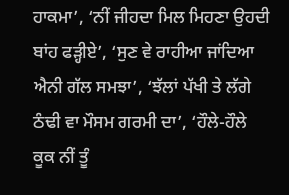ਹਾਕਮਾ’, ‘ਨੀਂ ਜੀਹਦਾ ਮਿਲ ਮਿਹਣਾ ਉਹਦੀ ਬਾਂਹ ਫੜ੍ਹੀਏ’, ‘ਸੁਣ ਵੇ ਰਾਹੀਆ ਜਾਂਦਿਆ ਐਨੀ ਗੱਲ ਸਮਝਾ’, ‘ਝੱਲਾਂ ਪੱਖੀ ਤੇ ਲੱਗੇ ਠੰਢੀ ਵਾ ਮੌਸਮ ਗਰਮੀ ਦਾ’, ‘ਹੌਲੇ-ਹੌਲੇ ਕੂਕ ਨੀਂ ਤੂੰ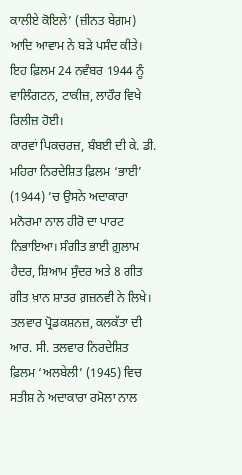ਕਾਲੀਏ ਕੋਇਲੇ’ (ਜ਼ੀਨਤ ਬੇਗ਼ਮ) ਆਦਿ ਆਵਾਮ ਨੇ ਬੜੇ ਪਸੰਦ ਕੀਤੇ। ਇਹ ਫ਼ਿਲਮ 24 ਨਵੰਬਰ 1944 ਨੂੰ ਵਾਲਿੰਗਟਨ, ਟਾਕੀਜ਼, ਲਾਹੌਰ ਵਿਖੇ ਰਿਲੀਜ਼ ਹੋਈ।
ਕਾਰਵਾਂ ਪਿਕਚਰਜ਼, ਬੰਬਈ ਦੀ ਕੇ. ਡੀ. ਮਹਿਰਾ ਨਿਰਦੇਸ਼ਿਤ ਫ਼ਿਲਮ ‘ਭਾਈ’ (1944) ’ਚ ਉਸਨੇ ਅਦਾਕਾਰਾ ਮਨੋਰਮਾ ਨਾਲ ਹੀਰੋ ਦਾ ਪਾਰਟ ਨਿਭਾਇਆ। ਸੰਗੀਤ ਭਾਈ ਗ਼ੁਲਾਮ ਹੈਦਰ, ਸ਼ਿਆਮ ਸੁੰਦਰ ਅਤੇ 8 ਗੀਤ ਗੀਤ ਖ਼ਾਨ ਸ਼ਾਤਰ ਗ਼ਜ਼ਨਵੀ ਨੇ ਲਿਖੇ। ਤਲਵਾਰ ਪ੍ਰੋਡਕਸ਼ਨਜ਼, ਕਲਕੱਤਾ ਦੀ ਆਰ. ਸੀ. ਤਲਵਾਰ ਨਿਰਦੇਸ਼ਿਤ ਫ਼ਿਲਮ ‘ਅਲਬੇਲੀ’ (1945) ਵਿਚ ਸਤੀਸ਼ ਨੇ ਅਦਾਕਾਰਾ ਰਮੋਲਾ ਨਾਲ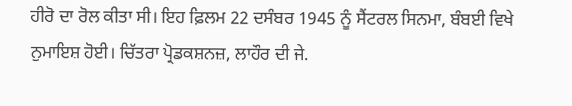ਹੀਰੋ ਦਾ ਰੋਲ ਕੀਤਾ ਸੀ। ਇਹ ਫ਼ਿਲਮ 22 ਦਸੰਬਰ 1945 ਨੂੰ ਸੈਂਟਰਲ ਸਿਨਮਾ, ਬੰਬਈ ਵਿਖੇ ਨੁਮਾਇਸ਼ ਹੋਈ। ਚਿੱਤਰਾ ਪ੍ਰੋਡਕਸ਼ਨਜ਼, ਲਾਹੌਰ ਦੀ ਜੇ.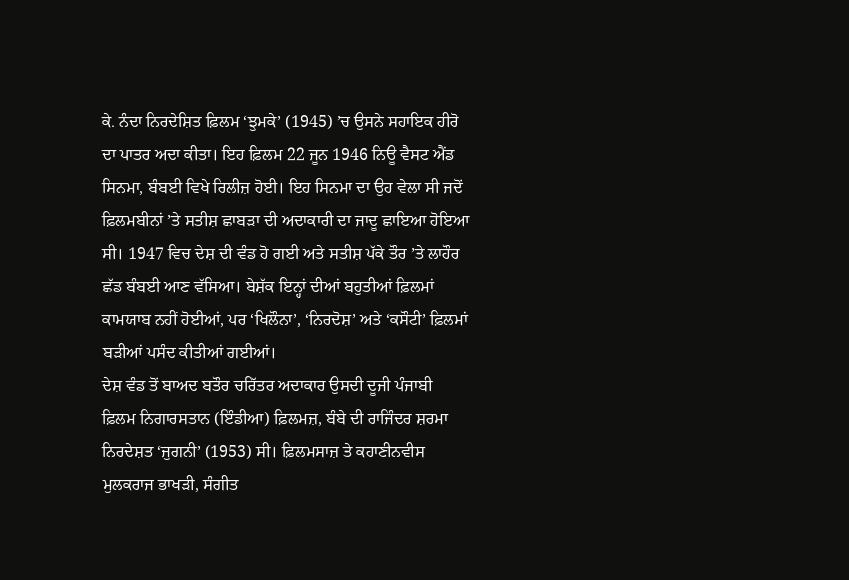ਕੇ. ਨੰਦਾ ਨਿਰਦੇਸ਼ਿਤ ਫ਼ਿਲਮ ‘ਝੁਮਕੇ’ (1945) ’ਚ ਉਸਨੇ ਸਹਾਇਕ ਹੀਰੋ ਦਾ ਪਾਤਰ ਅਦਾ ਕੀਤਾ। ਇਹ ਫ਼ਿਲਮ 22 ਜੂਨ 1946 ਨਿਊ ਵੈਸਟ ਐਂਡ ਸਿਨਮਾ, ਬੰਬਈ ਵਿਖੇ ਰਿਲੀਜ਼ ਹੋਈ। ਇਹ ਸਿਨਮਾ ਦਾ ਉਹ ਵੇਲਾ ਸੀ ਜਦੋਂ ਫ਼ਿਲਮਬੀਨਾਂ ’ਤੇ ਸਤੀਸ਼ ਛਾਬੜਾ ਦੀ ਅਦਾਕਾਰੀ ਦਾ ਜਾਦੂ ਛਾਇਆ ਹੋਇਆ ਸੀ। 1947 ਵਿਚ ਦੇਸ਼ ਦੀ ਵੰਡ ਹੋ ਗਈ ਅਤੇ ਸਤੀਸ਼ ਪੱਕੇ ਤੌਰ ’ਤੇ ਲਾਹੌਰ ਛੱਡ ਬੰਬਈ ਆਣ ਵੱਸਿਆ। ਬੇਸ਼ੱਕ ਇਨ੍ਹਾਂ ਦੀਆਂ ਬਹੁਤੀਆਂ ਫ਼ਿਲਮਾਂ ਕਾਮਯਾਬ ਨਹੀਂ ਹੋਈਆਂ, ਪਰ ‘ਖਿਲੌਨਾ’, ‘ਨਿਰਦੋਸ਼’ ਅਤੇ ‘ਕਸੌਟੀ’ ਫ਼ਿਲਮਾਂ ਬੜੀਆਂ ਪਸੰਦ ਕੀਤੀਆਂ ਗਈਆਂ।
ਦੇਸ਼ ਵੰਡ ਤੋਂ ਬਾਅਦ ਬਤੌਰ ਚਰਿੱਤਰ ਅਦਾਕਾਰ ਉਸਦੀ ਦੂਜੀ ਪੰਜਾਬੀ ਫ਼ਿਲਮ ਨਿਗਾਰਸਤਾਨ (ਇੰਡੀਆ) ਫ਼ਿਲਮਜ਼, ਬੰਬੇ ਦੀ ਰਾਜਿੰਦਰ ਸ਼ਰਮਾ ਨਿਰਦੇਸ਼ਤ ‘ਜੁਗਨੀ’ (1953) ਸੀ। ਫ਼ਿਲਮਸਾਜ਼ ਤੇ ਕਹਾਣੀਨਵੀਸ ਮੁਲਕਰਾਜ ਭਾਖੜੀ, ਸੰਗੀਤ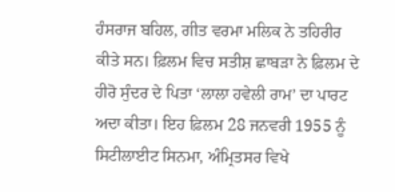ਹੰਸਰਾਜ ਬਹਿਲ, ਗੀਤ ਵਰਮਾ ਮਲਿਕ ਨੇ ਤਹਿਰੀਰ ਕੀਤੇ ਸਨ। ਫ਼ਿਲਮ ਵਿਚ ਸਤੀਸ਼ ਛਾਬੜਾ ਨੇ ਫ਼ਿਲਮ ਦੇ ਹੀਰੋ ਸੁੰਦਰ ਦੇ ਪਿਤਾ ‘ਲਾਲਾ ਹਵੇਲੀ ਰਾਮ’ ਦਾ ਪਾਰਟ ਅਦਾ ਕੀਤਾ। ਇਹ ਫ਼ਿਲਮ 28 ਜਨਵਰੀ 1955 ਨੂੰ ਸਿਟੀਲਾਈਟ ਸਿਨਮਾ, ਅੰਮ੍ਰਿਤਸਰ ਵਿਖੇ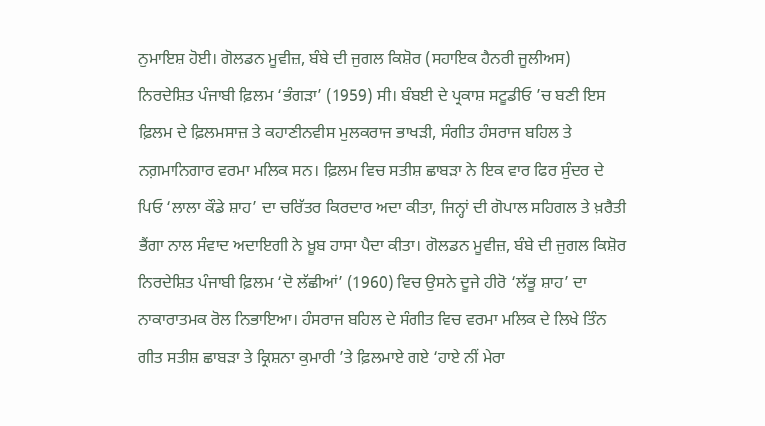ਨੁਮਾਇਸ਼ ਹੋਈ। ਗੋਲਡਨ ਮੂਵੀਜ਼, ਬੰਬੇ ਦੀ ਜੁਗਲ ਕਿਸ਼ੋਰ (ਸਹਾਇਕ ਹੈਨਰੀ ਜੂਲੀਅਸ) ਨਿਰਦੇਸ਼ਿਤ ਪੰਜਾਬੀ ਫ਼ਿਲਮ ‘ਭੰਗੜਾ’ (1959) ਸੀ। ਬੰਬਈ ਦੇ ਪ੍ਰਕਾਸ਼ ਸਟੂਡੀਓ ’ਚ ਬਣੀ ਇਸ ਫ਼ਿਲਮ ਦੇ ਫ਼ਿਲਮਸਾਜ਼ ਤੇ ਕਹਾਣੀਨਵੀਸ ਮੁਲਕਰਾਜ ਭਾਖੜੀ, ਸੰਗੀਤ ਹੰਸਰਾਜ ਬਹਿਲ ਤੇ ਨਗ਼ਮਾਨਿਗਾਰ ਵਰਮਾ ਮਲਿਕ ਸਨ। ਫ਼ਿਲਮ ਵਿਚ ਸਤੀਸ਼ ਛਾਬੜਾ ਨੇ ਇਕ ਵਾਰ ਫਿਰ ਸੁੰਦਰ ਦੇ ਪਿਓ ‘ਲਾਲਾ ਕੌਡੇ ਸ਼ਾਹ’ ਦਾ ਚਰਿੱਤਰ ਕਿਰਦਾਰ ਅਦਾ ਕੀਤਾ, ਜਿਨ੍ਹਾਂ ਦੀ ਗੋਪਾਲ ਸਹਿਗਲ ਤੇ ਖ਼ਰੈਤੀ ਭੈਂਗਾ ਨਾਲ ਸੰਵਾਦ ਅਦਾਇਗੀ ਨੇ ਖ਼ੂਬ ਹਾਸਾ ਪੈਦਾ ਕੀਤਾ। ਗੋਲਡਨ ਮੂਵੀਜ਼, ਬੰਬੇ ਦੀ ਜੁਗਲ ਕਿਸ਼ੋਰ ਨਿਰਦੇਸ਼ਿਤ ਪੰਜਾਬੀ ਫ਼ਿਲਮ ‘ਦੋ ਲੱਛੀਆਂ’ (1960) ਵਿਚ ਉਸਨੇ ਦੂਜੇ ਹੀਰੋ ‘ਲੱਭੂ ਸ਼ਾਹ’ ਦਾ ਨਾਕਾਰਾਤਮਕ ਰੋਲ ਨਿਭਾਇਆ। ਹੰਸਰਾਜ ਬਹਿਲ ਦੇ ਸੰਗੀਤ ਵਿਚ ਵਰਮਾ ਮਲਿਕ ਦੇ ਲਿਖੇ ਤਿੰਨ ਗੀਤ ਸਤੀਸ਼ ਛਾਬੜਾ ਤੇ ਕ੍ਰਿਸ਼ਨਾ ਕੁਮਾਰੀ ’ਤੇ ਫ਼ਿਲਮਾਏ ਗਏ ‘ਹਾਏ ਨੀਂ ਮੇਰਾ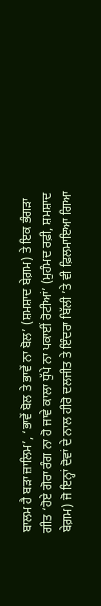ਬਾਲਮ ਹੈ ਬੜਾ ਜ਼ਾਲਿਮ’, ‘ਭਾਵੇਂ ਬੋਲ ਤੇ ਭਾਵੇਂ ਨਾ ਬੋਲ’ (ਸ਼ਮਸ਼ਾਦ ਬੇਗ਼ਮ) ਤੇ ਇਕ ਭੰਗੜਾ ਗੀਤ ‘ਹੋਏ ਗੋਰਾ ਰੰਗ ਨਾ ਹੋ ਜਾਵੇ ਕਾਲਾ ਧੁੱਪੇ ਨਾ ਪਕਾਈਂ ਰੋਟੀਆਂ’ (ਮੁਹੰਮਦ ਰਫ਼ੀ, ਸ਼ਮਸ਼ਾਦ ਬੇਗ਼ਮ) ਜੋ ਇਨ੍ਹਾਂ ਦੋਵਾਂ ਦੇ ਨਾਲ ਹੀਰੋ ਦਲਜੀਤ ਤੇ ਇੰਦਰਾ ਬਿੱਲੀ ’ਤੇ ਵੀ ਫ਼ਿਲਮਾਇਆ ਗਿਆ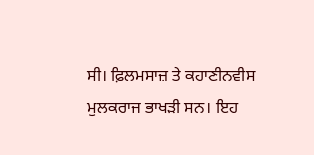ਸੀ। ਫ਼ਿਲਮਸਾਜ਼ ਤੇ ਕਹਾਣੀਨਵੀਸ ਮੁਲਕਰਾਜ ਭਾਖੜੀ ਸਨ। ਇਹ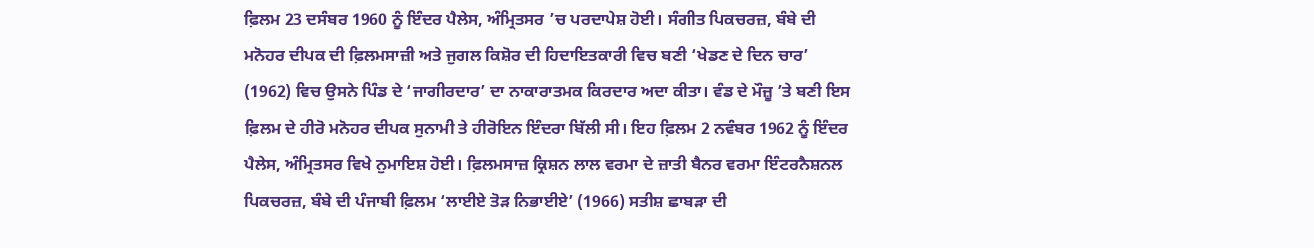ਫ਼ਿਲਮ 23 ਦਸੰਬਰ 1960 ਨੂੰ ਇੰਦਰ ਪੈਲੇਸ, ਅੰਮ੍ਰਿਤਸਰ ’ਚ ਪਰਦਾਪੇਸ਼ ਹੋਈ। ਸੰਗੀਤ ਪਿਕਚਰਜ਼, ਬੰਬੇ ਦੀ ਮਨੋਹਰ ਦੀਪਕ ਦੀ ਫ਼ਿਲਮਸਾਜ਼ੀ ਅਤੇ ਜੁਗਲ ਕਿਸ਼ੋਰ ਦੀ ਹਿਦਾਇਤਕਾਰੀ ਵਿਚ ਬਣੀ ‘ਖੇਡਣ ਦੇ ਦਿਨ ਚਾਰ’ (1962) ਵਿਚ ਉਸਨੇ ਪਿੰਡ ਦੇ ‘ਜਾਗੀਰਦਾਰ’ ਦਾ ਨਾਕਾਰਾਤਮਕ ਕਿਰਦਾਰ ਅਦਾ ਕੀਤਾ। ਵੰਡ ਦੇ ਮੌਜ਼ੂ ’ਤੇ ਬਣੀ ਇਸ ਫ਼ਿਲਮ ਦੇ ਹੀਰੋ ਮਨੋਹਰ ਦੀਪਕ ਸੁਨਾਮੀ ਤੇ ਹੀਰੋਇਨ ਇੰਦਰਾ ਬਿੱਲੀ ਸੀ। ਇਹ ਫ਼ਿਲਮ 2 ਨਵੰਬਰ 1962 ਨੂੰ ਇੰਦਰ ਪੈਲੇਸ, ਅੰਮ੍ਰਿਤਸਰ ਵਿਖੇ ਨੁਮਾਇਸ਼ ਹੋਈ। ਫ਼ਿਲਮਸਾਜ਼ ਕ੍ਰਿਸ਼ਨ ਲਾਲ ਵਰਮਾ ਦੇ ਜ਼ਾਤੀ ਬੈਨਰ ਵਰਮਾ ਇੰਟਰਨੈਸ਼ਨਲ ਪਿਕਚਰਜ਼, ਬੰਬੇ ਦੀ ਪੰਜਾਬੀ ਫ਼ਿਲਮ ‘ਲਾਈਏ ਤੋੜ ਨਿਭਾਈਏ’ (1966) ਸਤੀਸ਼ ਛਾਬੜਾ ਦੀ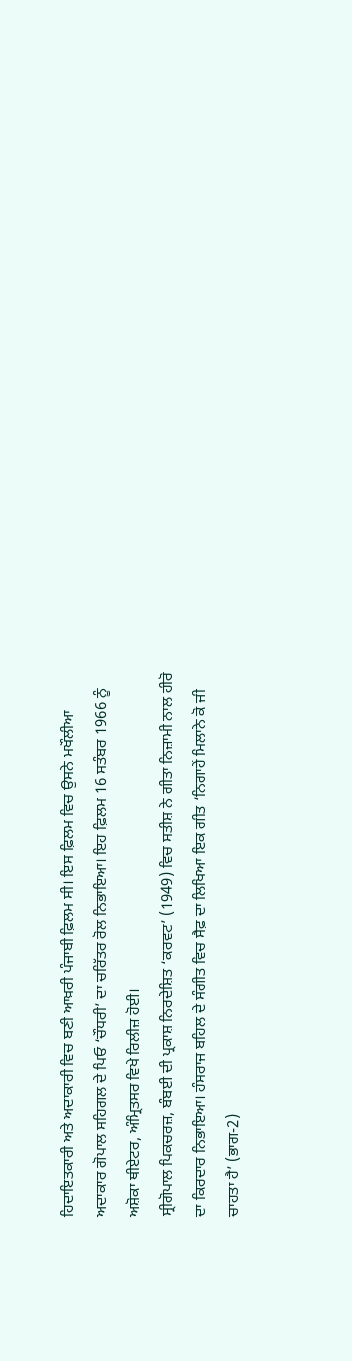ਹਿਦਾਇਤਕਾਰੀ ਅਤੇ ਅਦਾਕਾਰੀ ਵਿਚ ਬਣੀ ਆਖ਼ਰੀ ਪੰਜਾਬੀ ਫ਼ਿਲਮ ਸੀ। ਇਸ ਫ਼ਿਲਮ ਵਿਚ ਉਸਨੇ ਮਖੌਲੀਆ ਅਦਾਕਾਰ ਗੋਪਾਲ ਸਹਿਗਲ ਦੇ ਪਿਓ ‘ਚੌਧਰੀ’ ਦਾ ਚਰਿੱਤਰ ਰੋਲ ਨਿਭਾਇਆ। ਇਹ ਫ਼ਿਲਮ 16 ਸਤੰਬਰ 1966 ਨੂੰ ਅਸ਼ੋਕਾ ਥੀਏਟਰ, ਅੰਮ੍ਰਿਤਸਰ ਵਿਖੇ ਰਿਲੀਜ਼ ਹੋਈ।
ਸ੍ਰੀਗੋਪਾਲ ਪਿਕਚਰਜ਼, ਬੰਬਈ ਦੀ ਪ੍ਰਕਾਸ਼ ਨਿਰਦੇਸ਼ਿਤ ‘ਕਰਵਟ’ (1949) ਵਿਚ ਸਤੀਸ਼ ਨੇ ਗੀਤਾ ਨਿਜ਼ਾਮੀ ਨਾਲ ਹੀਰੋ ਦਾ ਕਿਰਦਾਰ ਨਿਭਾਇਆ। ਹੰਸਰਾਜ ਬਹਿਲ ਦੇ ਸੰਗੀਤ ਵਿਚ ਸੈਫ਼ ਦਾ ਲਿਖਿਆ ਇਕ ਗੀਤ ‘ਨਿਗਾਹੇਂ ਮਿਲਾਨੇ ਕੋ ਜੀ ਚਾਹਤਾ ਹੈ’ (ਭਾਗ-2)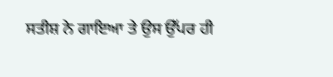ਸਤੀਸ਼ ਨੇ ਗਾਇਆ ਤੇ ਉਸ ਉੱਪਰ ਹੀ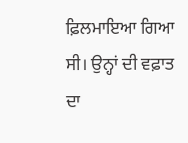ਫ਼ਿਲਮਾਇਆ ਗਿਆ ਸੀ। ਉਨ੍ਹਾਂ ਦੀ ਵਫ਼ਾਤ ਦਾ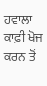ਹਵਾਲਾ ਕਾਫ਼ੀ ਖੋਜ ਕਰਨ ਤੋਂ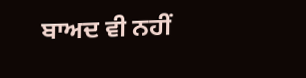ਬਾਅਦ ਵੀ ਨਹੀਂ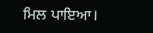ਮਿਲ ਪਾਇਆ।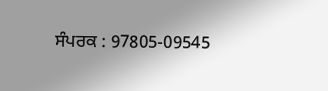ਸੰਪਰਕ : 97805-09545